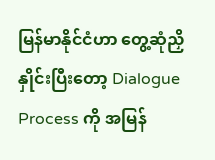မြန်မာနိုင်ငံဟာ တွေ့ဆုံညှိနှိုင်းပြီးတော့ Dialogue Process ကို အမြန်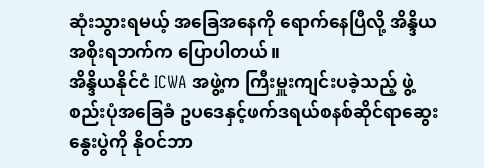ဆုံးသွားရမယ့် အခြေအနေကို ရောက်နေပြီလို့ အိန္ဒိယအစိုးရဘက်က ပြောပါတယ်။
အိန္ဒိယနိုင်ငံ ICWA အဖွဲ့က ကြီးမှူးကျင်းပခဲ့သည့် ဖွဲ့စည်းပုံအခြေခံ ဥပဒေနှင့်ဖက်ဒရယ်စနစ်ဆိုင်ရာဆွေးနွေးပွဲကို နိုဝင်ဘာ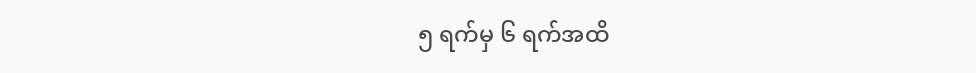၅ ရက်မှ ၆ ရက်အထိ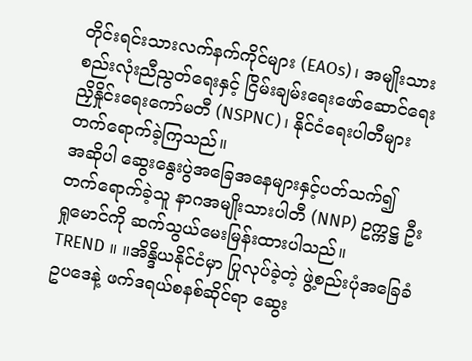တိုင်းရင်းသားလက်နက်ကိုင်များ (EAOs)၊ အမျိုးသားစည်းလုံးညီညွတ်ရေးနှင့် ငြိမ်းချမ်းရေးဖော်ဆောင်ရေး ညှိနှိုင်းရေးကော်မတီ (NSPNC)၊ နိုင်ငံရေးပါတီများ တက်ရောက်ခဲ့ကြသည်။
အဆိုပါ ဆွေးနွေးပွဲအခြေအနေများနှင့်ပတ်သက်၍ တက်ရောက်ခဲ့သူ နာဂအမျိုးသားပါတီ (NNP) ဥက္ကဋ္ဌ ဦးရှုမောင်ကို ဆက်သွယ်မေးမြန်းထားပါသည်။
TREND ။ ။အိန္ဒိယနိုင်ငံမှာ ပြုလုပ်ခဲ့တဲ့ ဖွဲ့စည်းပုံအခြေခံဥပဒေနဲ့ ဖက်ဒရယ်စနစ်ဆိုင်ရာ ဆွေး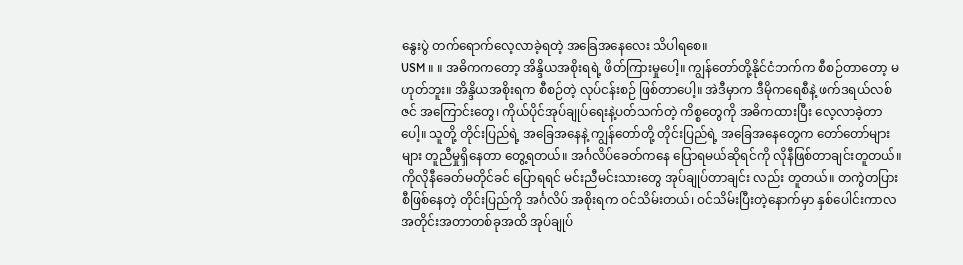နွေးပွဲ တက်ရောက်လေ့လာခဲ့ရတဲ့ အခြေအနေလေး သိပါရစေ။
USM ။ ။ အဓိကကတော့ အိန္ဒိယအစိုးရရဲ့ ဖိတ်ကြားမှုပေါ့။ ကျွန်တော်တို့နိုင်ငံဘက်က စီစဉ်တာတော့ မဟုတ်ဘူး။ အိန္ဒိယအစိုးရက စီစဉ်တဲ့ လုပ်ငန်းစဉ် ဖြစ်တာပေါ့။ အဲဒီမှာက ဒီမိုကရေစီနဲ့ ဖက်ဒရယ်လစ်ဇင် အကြောင်းတွေ၊ ကိုယ်ပိုင်အုပ်ချုပ်ရေးနဲ့ပတ်သက်တဲ့ ကိစ္စတွေကို အဓိကထားပြီး လေ့လာခဲ့တာပေါ့။ သူတို့ တိုင်းပြည်ရဲ့ အခြေအနေနဲ့ ကျွန်တော်တို့ တိုင်းပြည်ရဲ့ အခြေအနေတွေက တော်တော်များများ တူညီမှုရှိနေတာ တွေ့ရတယ်။ အင်္ဂလိပ်ခေတ်ကနေ ပြောရမယ်ဆိုရင်ကို လိုနီဖြစ်တာချင်းတူတယ်။ ကိုလိုနီခေတ်မတိုင်ခင် ပြောရရင် မင်းညီမင်းသားတွေ အုပ်ချုပ်တာချင်း လည်း တူတယ်။ တကွဲတပြားစီဖြစ်နေတဲ့ တိုင်းပြည်ကို အင်္ဂလိပ် အစိုးရက ဝင်သိမ်းတယ်၊ ဝင်သိမ်းပြီးတဲ့နောက်မှာ နှစ်ပေါင်းကာလ အတိုင်းအတာတစ်ခုအထိ အုပ်ချုပ်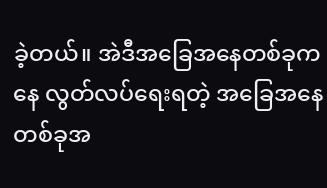ခဲ့တယ်။ အဲဒီအခြေအနေတစ်ခုကနေ လွတ်လပ်ရေးရတဲ့ အခြေအနေတစ်ခုအ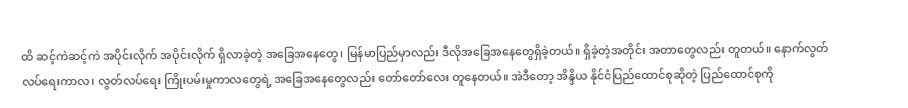ထိ ဆင့်ကဲဆင့်ကဲ အပိုင်းလိုက် အပိုင်းလိုက် ရှိလာခဲ့တဲ့ အခြေအနေတွေ၊ မြန်မာပြည်မှာလည်း ဒီလိုအခြေအနေတွေရှိခဲ့တယ်။ ရှိခဲ့တဲ့အတိုင်း အတာတွေလည်း တူတယ်။ နောက်လွတ်လပ်ရေးကာလ၊ လွတ်လပ်ရေး ကြိုးပမ်းမှုကာလတွေရဲ့ အခြေအနေတွေလည်း တော်တော်လေး တူနေတယ်။ အဲဒီတော့ အိန္ဒိယ နိုင်ငံပြည်ထောင်စုဆိုတဲ့ ပြည်ထောင်စုကို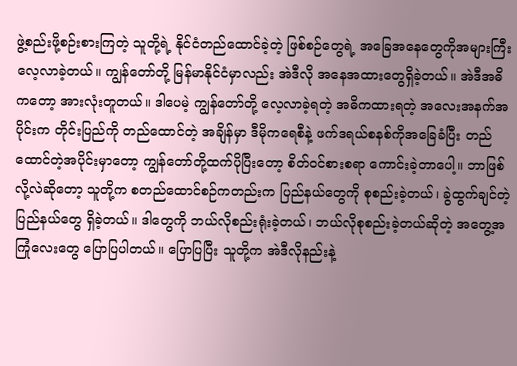ဖွဲ့စည်းဖို့စဉ်းစားကြတဲ့ သူတို့ရဲ့ နိုင်ငံတည်ထောင်ခဲ့တဲ့ ဖြစ်စဉ်တွေရဲ့ အခြေအနေတွေကိုအများကြီး လေ့လာခဲ့တယ်။ ကျွန်တော်တို့ မြန်မာနိုင်ငံမှာလည်း အဲဒီလို အနေအထားတွေရှိခဲ့တယ်။ အဲဒီအဓိ ကတော့ အားလုံးတူတယ်။ ဒါပေမဲ့ ကျွန်တော်တို့ လေ့လာခဲ့ရတဲ့ အဓိကထားရတဲ့ အလေးအနက်အပိုင်းက တိုင်းပြည်ကို တည်ထောင်တဲ့ အချိန်မှာ ဒီမိုကရေစီနဲ့ ဖက်ဒရယ်စနစ်ကိုအခြေခံပြီး တည်ထောင်တဲ့အပိုင်းမှာတော့ ကျွန်တော်တို့ထက်ပိုပြီးတော့ စိတ်ဝင်စားစရာ ကောင်းခဲ့တာပေါ့။ ဘာဖြစ်လို့လဲဆိုတော့ သူတို့က စတည်ထောင်စဉ်ကတည်းက ပြည်နယ်တွေကို စုစည်းခဲ့တယ်၊ ခွဲထွက်ချင်တဲ့ ပြည်နယ်တွေ ရှိခဲ့တယ်။ ဒါတွေကို ဘယ်လိုစည်းရုံးခဲ့တယ်၊ ဘယ်လိုစုစည်းခဲ့တယ်ဆိုတဲ့ အတွေ့အကြုံလေးတွေ ပြောပြပါတယ်။ ပြောပြပြီး သူတို့က အဲဒီလိုနည်းနဲ့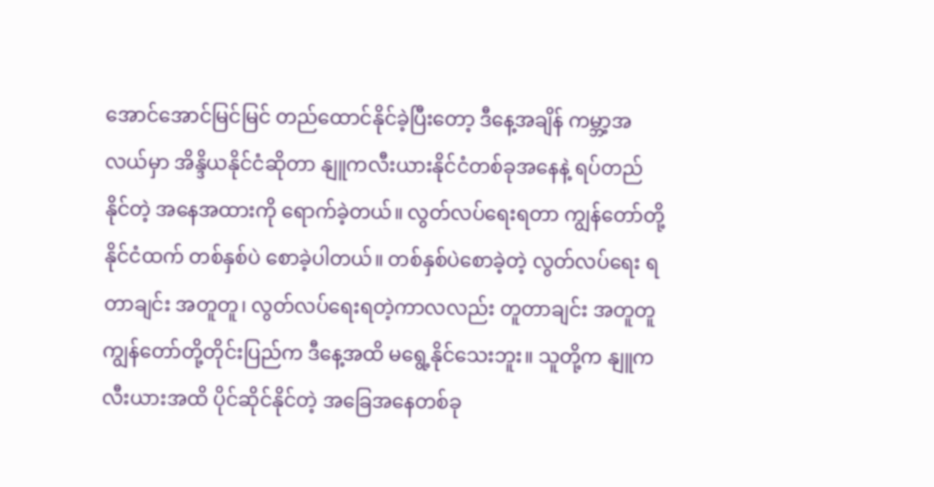အောင်အောင်မြင်မြင် တည်ထောင်နိုင်ခဲ့ပြီးတော့ ဒီနေ့အချိန် ကမ္ဘာ့အလယ်မှာ အိန္ဒိယနိုင်ငံဆိုတာ နျူကလီးယားနိုင်ငံတစ်ခုအနေနဲ့ ရပ်တည်နိုင်တဲ့ အနေအထားကို ရောက်ခဲ့တယ်။ လွတ်လပ်ရေးရတာ ကျွန်တော်တို့နိုင်ငံထက် တစ်နှစ်ပဲ စောခဲ့ပါတယ်။ တစ်နှစ်ပဲစောခဲ့တဲ့ လွတ်လပ်ရေး ရတာချင်း အတူတူ၊ လွတ်လပ်ရေးရတဲ့ကာလလည်း တူတာချင်း အတူတူ ကျွန်တော်တို့တိုင်းပြည်က ဒီနေ့အထိ မရွေ့နိုင်သေးဘူး။ သူတို့က နျူကလီးယားအထိ ပိုင်ဆိုင်နိုင်တဲ့ အခြေအနေတစ်ခု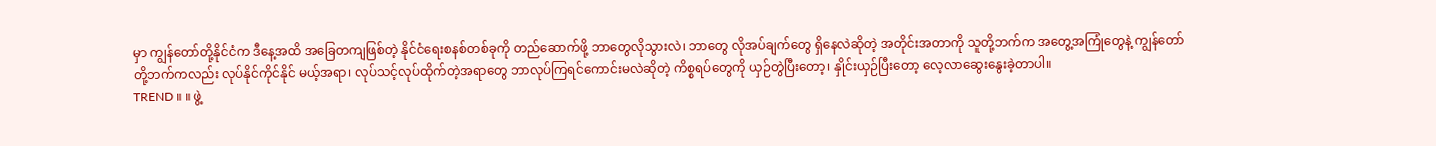မှာ ကျွန်တော်တို့နိုင်ငံက ဒီနေ့အထိ အခြေတကျဖြစ်တဲ့ နိုင်ငံရေးစနစ်တစ်ခုကို တည်ဆောက်ဖို့ ဘာတွေလိုသွားလဲ၊ ဘာတွေ လိုအပ်ချက်တွေ ရှိနေလဲဆိုတဲ့ အတိုင်းအတာကို သူတို့ဘက်က အတွေ့အကြုံတွေနဲ့ ကျွန်တော်တို့ဘက်ကလည်း လုပ်နိုင်ကိုင်နိုင် မယ့်အရာ၊ လုပ်သင့်လုပ်ထိုက်တဲ့အရာတွေ ဘာလုပ်ကြရင်ကောင်းမလဲဆိုတဲ့ ကိစ္စရပ်တွေကို ယှဉ်တွဲပြီးတော့၊ နှိုင်းယှဉ်ပြီးတော့ လေ့လာဆွေးနွေးခဲ့တာပါ။
TREND ။ ။ ဖွဲ့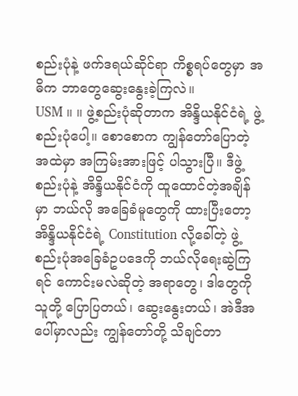စည်းပုံနဲ့ ဖက်ဒရယ်ဆိုင်ရာ ကိစ္စရပ်တွေမှာ အဓိက ဘာတွေဆွေးနွေးခဲ့ကြလဲ။
USM ။ ။ ဖွဲ့စည်းပုံဆိုတာက အိန္ဒိယနိုင်ငံရဲ့ ဖွဲ့စည်းပုံပေါ့။ စောစောက ကျွန်တော်ပြောတဲ့ အထဲမှာ အကြမ်းအားဖြင့် ပါသွားပြီ။ ဒီဖွဲ့စည်းပုံနဲ့ အိန္ဒိယနိုင်ငံကို ထူထောင်တဲ့အချိန်မှာ ဘယ်လို အခြေခံမူတွေကို ထားပြီးတော့ အိန္ဒိယနိုင်ငံရဲ့ Constitution လို့ခေါ်တဲ့ ဖွဲ့စည်းပုံအခြေခံဥပဒေကို ဘယ်လိုရေးဆွဲကြရင် ကောင်းမလဲဆိုတဲ့ အရာတွေ၊ ဒါတွေကို သူတို့ ပြောပြတယ်၊ ဆွေးနွေးတယ်၊ အဲဒီအပေါ်မှာလည်း ကျွန်တော်တို့ သိချင်တာ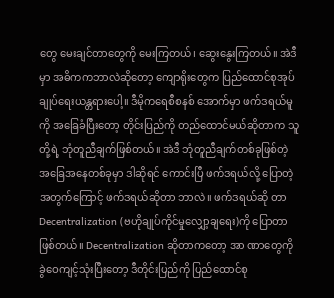တွေ မေးချင်တာတွေကို မေးကြတယ်၊ ဆွေးနွေးကြတယ်။ အဲဒီမှာ အဓိကကဘာလဲဆိုတော့ ကျောရိုးတွေက ပြည်ထောင်စုအုပ်ချုပ်ရေးယန္တရားပေါ့။ ဒီမိုကရေစီစနစ် အောက်မှာ ဖက်ဒရယ်မူကို အခြေခံပြီးတော့ တိုင်းပြည်ကို တည်ထောင်မယ်ဆိုတာက သူတို့ရဲ့ ဘုံတူညီချက်ဖြစ်တယ်။ အဲဒီ ဘုံတူညီချက်တစ်ခုဖြစ်တဲ့ အခြေအနေတစ်ခုမှာ ဒါဆိုရင် ကောင်းပြီ ဖက်ဒရယ်လို့ ပြောတဲ့အတွက်ကြောင့် ဖက်ဒရယ်ဆိုတာ ဘာလဲ။ ဖက်ဒရယ်ဆို တာ Decentralization (ဗဟိုချုပ်ကိုင်မှုလျှော့ချရေး)ကို ပြောတာဖြစ်တယ်။ Decentralization ဆိုတာကတော့ အာ ဏာတွေကို ခွဲဝေကျင့်သုံးပြီးတော့ ဒီတိုင်းပြည်ကို ပြည်ထောင်စု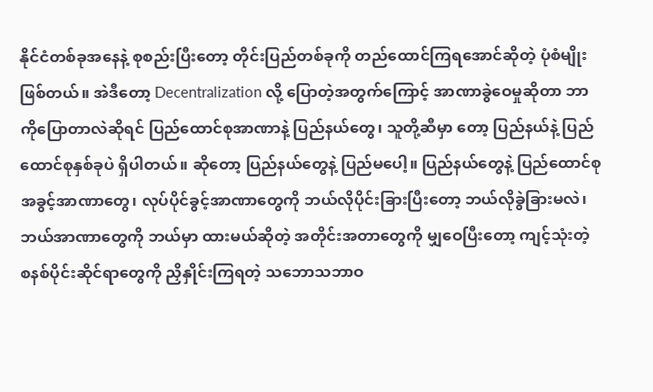နိုင်ငံတစ်ခုအနေနဲ့ စုစည်းပြီးတော့ တိုင်းပြည်တစ်ခုကို တည်ထောင်ကြရအောင်ဆိုတဲ့ ပုံစံမျိုးဖြစ်တယ်။ အဲဒီတော့ Decentralization လို့ ပြောတဲ့အတွက်ကြောင့် အာဏာခွဲဝေမှုဆိုတာ ဘာကိုပြောတာလဲဆိုရင် ပြည်ထောင်စုအာဏာနဲ့ ပြည်နယ်တွေ၊ သူတို့ဆီမှာ တော့ ပြည်နယ်နဲ့ ပြည်ထောင်စုနှစ်ခုပဲ ရှိပါတယ်။ ဆိုတော့ ပြည်နယ်တွေနဲ့ ပြည်မပေါ့။ ပြည်နယ်တွေနဲ့ ပြည်ထောင်စု အခွင့်အာဏာတွေ၊ လုပ်ပိုင်ခွင့်အာဏာတွေကို ဘယ်လိုပိုင်းခြားပြီးတော့ ဘယ်လိုခွဲခြားမလဲ၊ ဘယ်အာဏာတွေကို ဘယ်မှာ ထားမယ်ဆိုတဲ့ အတိုင်းအတာတွေကို မျှဝေပြီးတော့ ကျင့်သုံးတဲ့ စနစ်ပိုင်းဆိုင်ရာတွေကို ညှိနှိုင်းကြရတဲ့ သဘောသဘာဝ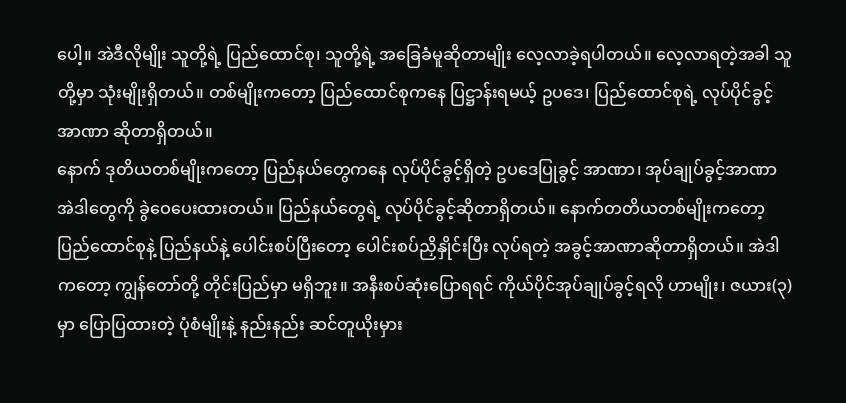ပေါ့။ အဲဒီလိုမျိုး သူတို့ရဲ့ ပြည်ထောင်စု၊ သူတို့ရဲ့ အခြေခံမူဆိုတာမျိုး လေ့လာခဲ့ရပါတယ်။ လေ့လာရတဲ့အခါ သူတို့မှာ သုံးမျိုးရှိတယ်။ တစ်မျိုးကတော့ ပြည်ထောင်စုကနေ ပြဋ္ဌာန်းရမယ့် ဥပဒေ၊ ပြည်ထောင်စုရဲ့ လုပ်ပိုင်ခွင့်အာဏာ ဆိုတာရှိတယ်။
နောက် ဒုတိယတစ်မျိုးကတော့ ပြည်နယ်တွေကနေ လုပ်ပိုင်ခွင့်ရှိတဲ့ ဥပဒေပြုခွင့် အာဏာ၊ အုပ်ချုပ်ခွင့်အာဏာ အဲဒါတွေကို ခွဲဝေပေးထားတယ်။ ပြည်နယ်တွေရဲ့ လုပ်ပိုင်ခွင့်ဆိုတာရှိတယ်။ နောက်တတိယတစ်မျိုးကတော့ ပြည်ထောင်စုနဲ့ ပြည်နယ်နဲ့ ပေါင်းစပ်ပြီးတော့ ပေါင်းစပ်ညှိနှိုင်းပြီး လုပ်ရတဲ့ အခွင့်အာဏာဆိုတာရှိတယ်။ အဲဒါကတော့ ကျွန်တော်တို့ တိုင်းပြည်မှာ မရှိဘူး။ အနီးစပ်ဆုံးပြောရရင် ကိုယ်ပိုင်အုပ်ချုပ်ခွင့်ရလို ဟာမျိုး၊ ဇယား(၃)မှာ ပြောပြထားတဲ့ ပုံစံမျိုးနဲ့ နည်းနည်း ဆင်တူယိုးမှား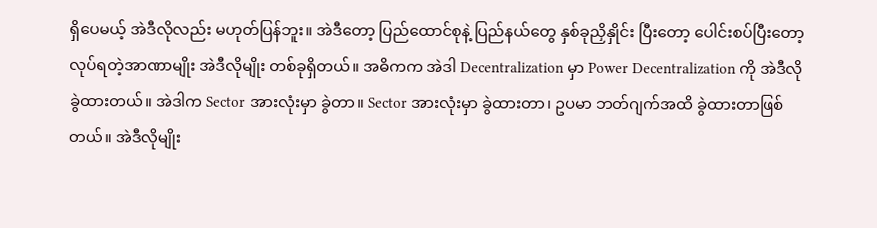ရှိပေမယ့် အဲဒီလိုလည်း မဟုတ်ပြန်ဘူး။ အဲဒီတော့ ပြည်ထောင်စုနဲ့ ပြည်နယ်တွေ နှစ်ခုညှိနှိုင်း ပြီးတော့ ပေါင်းစပ်ပြီးတော့ လုပ်ရတဲ့အာဏာမျိုး အဲဒီလိုမျိုး တစ်ခုရှိတယ်။ အဓိကက အဲဒါ Decentralization မှာ Power Decentralization ကို အဲဒီလို ခွဲထားတယ်။ အဲဒါက Sector အားလုံးမှာ ခွဲတာ။ Sector အားလုံးမှာ ခွဲထားတာ၊ ဥပမာ ဘတ်ဂျက်အထိ ခွဲထားတာဖြစ်တယ်။ အဲဒီလိုမျိုး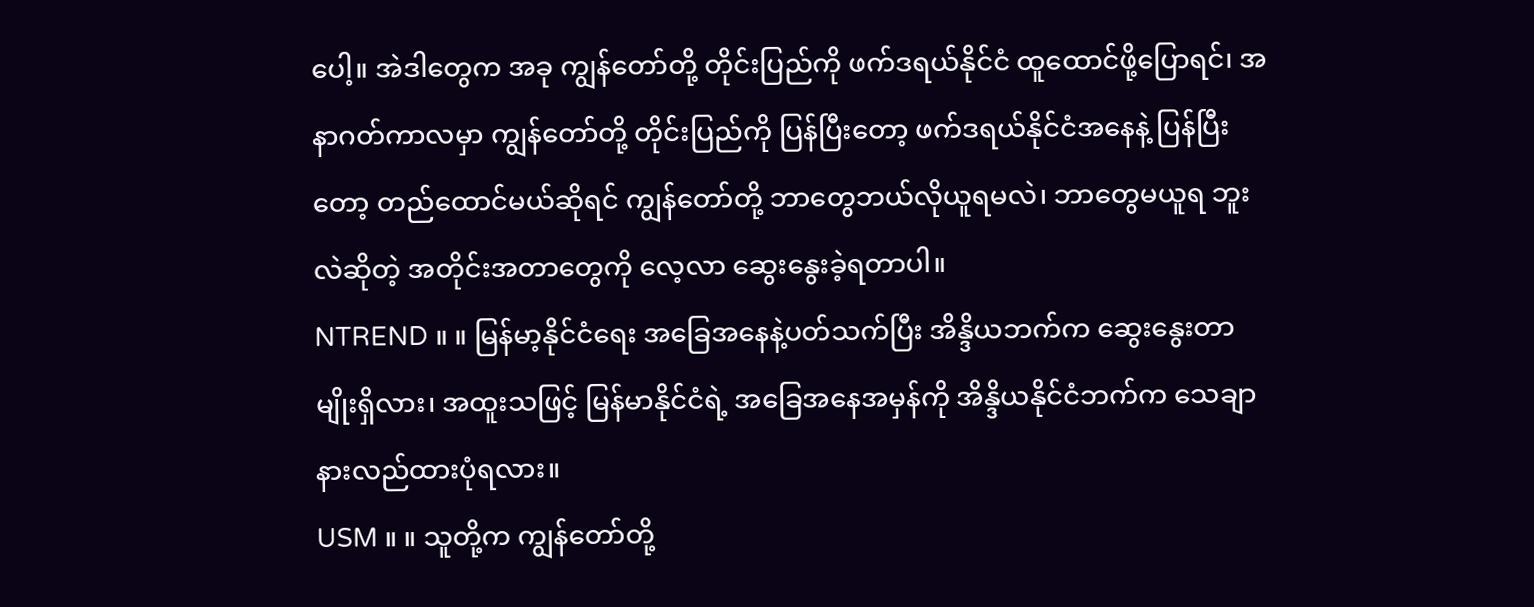ပေါ့။ အဲဒါတွေက အခု ကျွန်တော်တို့ တိုင်းပြည်ကို ဖက်ဒရယ်နိုင်ငံ ထူထောင်ဖို့ပြောရင်၊ အနာဂတ်ကာလမှာ ကျွန်တော်တို့ တိုင်းပြည်ကို ပြန်ပြီးတော့ ဖက်ဒရယ်နိုင်ငံအနေနဲ့ ပြန်ပြီးတော့ တည်ထောင်မယ်ဆိုရင် ကျွန်တော်တို့ ဘာတွေဘယ်လိုယူရမလဲ၊ ဘာတွေမယူရ ဘူးလဲဆိုတဲ့ အတိုင်းအတာတွေကို လေ့လာ ဆွေးနွေးခဲ့ရတာပါ။
NTREND ။ ။ မြန်မာ့နိုင်ငံရေး အခြေအနေနဲ့ပတ်သက်ပြီး အိန္ဒိယဘက်က ဆွေးနွေးတာမျိုးရှိလား၊ အထူးသဖြင့် မြန်မာနိုင်ငံရဲ့ အခြေအနေအမှန်ကို အိန္ဒိယနိုင်ငံဘက်က သေချာနားလည်ထားပုံရလား။
USM ။ ။ သူတို့က ကျွန်တော်တို့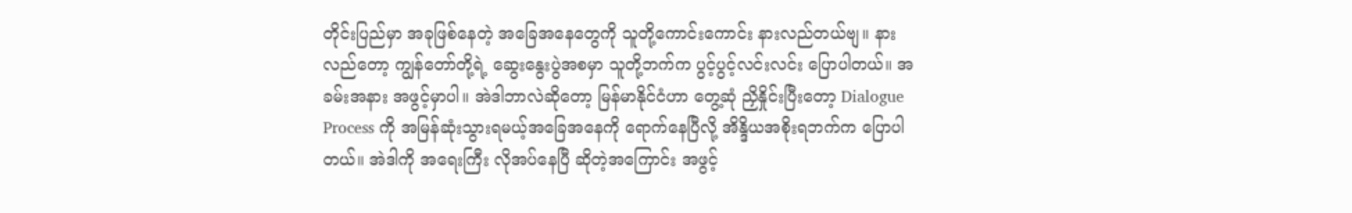တိုင်းပြည်မှာ အခုဖြစ်နေတဲ့ အခြေအနေတွေကို သူတို့ကောင်းကောင်း နားလည်တယ်ဗျ။ နားလည်တော့ ကျွန်တော်တို့ရဲ့ ဆွေးနွေးပွဲအစမှာ သူတို့ဘက်က ပွင့်ပွင့်လင်းလင်း ပြောပါတယ်။ အခမ်းအနား အဖွင့်မှာပါ။ အဲဒါဘာလဲဆိုတော့ မြန်မာနိုင်ငံဟာ တွေ့ဆုံ ညှိနှိုင်းပြီးတော့ Dialogue Process ကို အမြန်ဆုံးသွားရမယ့်အခြေအနေကို ရောက်နေပြီလို့ အိန္ဒိယအစိုးရဘက်က ပြောပါတယ်။ အဲဒါကို အရေးကြီး လိုအပ်နေပြီ ဆိုတဲ့အကြောင်း အဖွင့်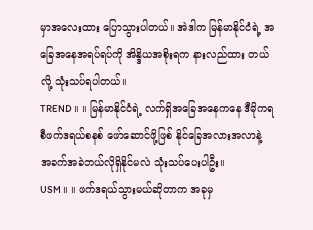မှာအလေးထား ပြောသွားပါတယ်။ အဲဒါက မြန်မာနိုင်ငံရဲ့ အခြေအနေအရပ်ရပ်ကို အိန္ဒိယအစိုးရက နားလည်ထား တယ်လို့ သုံးသပ်ရပါတယ်။
TREND ။ ။ မြန်မာနိုင်ငံရဲ့ လက်ရှိအခြေအနေကနေ ဒီမိုကရစီဖက်ဒရယ်စနစ် ဖော်ဆောင်ဖို့ဖြစ် နိုင်ခြေအလားအလာနဲ့ အခက်အခဲဘယ်လိုရှိနိုင်မလဲ သုံးသပ်ပေးပါဦး။
USM ။ ။ ဖက်ဒရယ်သွားမယ်ဆိုတာက အခုမှ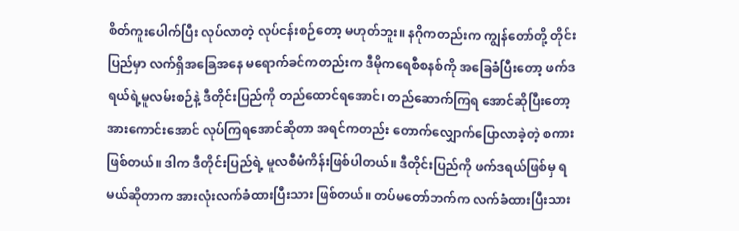စိတ်ကူးပေါက်ပြီး လုပ်လာတဲ့ လုပ်ငန်းစဉ်တော့ မဟုတ်ဘူး။ နဂိုကတည်းက ကျွန်တော်တို့ တိုင်းပြည်မှာ လက်ရှိအခြေအနေ မရောက်ခင်ကတည်းက ဒီမိုကရေစီစနစ်ကို အခြေခံပြီးတော့ ဖက်ဒရယ်ရဲ့မူလမ်းစဉ်နဲ့ ဒီတိုင်းပြည်ကို တည်ထောင်ရအောင်၊ တည်ဆောက်ကြရ အောင်ဆိုပြီးတော့ အားကောင်းအောင် လုပ်ကြရအောင်ဆိုတာ အရင်ကတည်း တောက်လျှောက်ပြောလာခဲ့တဲ့ စကားဖြစ်တယ်။ ဒါက ဒီတိုင်းပြည်ရဲ့ မူလစီမံကိန်းဖြစ်ပါတယ်။ ဒီတိုင်းပြည်ကို ဖက်ဒရယ်ဖြစ်မှ ရမယ်ဆိုတာက အားလုံးလက်ခံထားပြီးသား ဖြစ်တယ်။ တပ်မတော်ဘက်က လက်ခံထားပြီးသား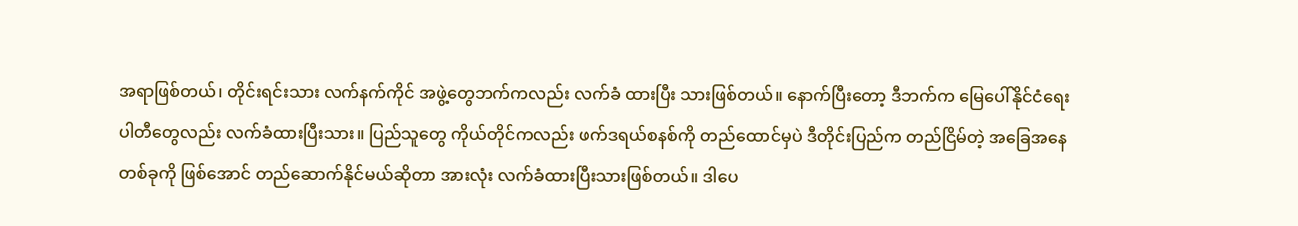အရာဖြစ်တယ်၊ တိုင်းရင်းသား လက်နက်ကိုင် အဖွဲ့တွေဘက်ကလည်း လက်ခံ ထားပြီး သားဖြစ်တယ်။ နောက်ပြီးတော့ ဒီဘက်က မြေပေါ်နိုင်ငံရေးပါတီတွေလည်း လက်ခံထားပြီးသား။ ပြည်သူတွေ ကိုယ်တိုင်ကလည်း ဖက်ဒရယ်စနစ်ကို တည်ထောင်မှပဲ ဒီတိုင်းပြည်က တည်ငြိမ်တဲ့ အခြေအနေတစ်ခုကို ဖြစ်အောင် တည်ဆောက်နိုင်မယ်ဆိုတာ အားလုံး လက်ခံထားပြီးသားဖြစ်တယ်။ ဒါပေ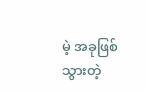မဲ့ အခုဖြစ်သွားတဲ့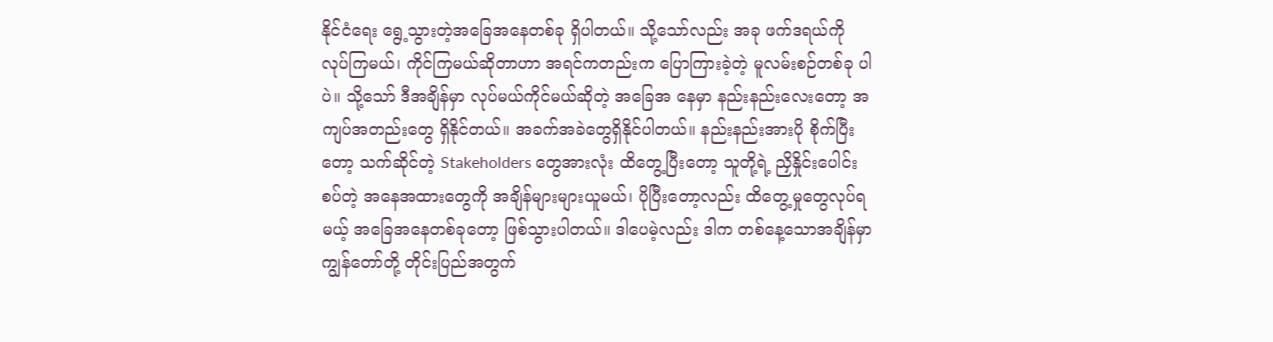နိုင်ငံရေး ရွေ့သွားတဲ့အခြေအနေတစ်ခု ရှိပါတယ်။ သို့သော်လည်း အခု ဖက်ဒရယ်ကို လုပ်ကြမယ်၊ ကိုင်ကြမယ်ဆိုတာဟာ အရင်ကတည်းက ပြောကြားခဲ့တဲ့ မူလမ်းစဉ်တစ်ခု ပါပဲ။ သို့သော် ဒီအချိန်မှာ လုပ်မယ်ကိုင်မယ်ဆိုတဲ့ အခြေအ နေမှာ နည်းနည်းလေးတော့ အကျပ်အတည်းတွေ ရှိနိုင်တယ်။ အခက်အခဲတွေရှိနိုင်ပါတယ်။ နည်းနည်းအားပို စိုက်ပြီးတော့ သက်ဆိုင်တဲ့ Stakeholders တွေအားလုံး ထိတွေ့ပြီးတော့ သူတို့ရဲ့ ညှိနှိုင်းပေါင်းစပ်တဲ့ အနေအထားတွေကို အချိန်များများယူမယ်၊ ပိုပြီးတော့လည်း ထိတွေ့မှုတွေလုပ်ရမယ့် အခြေအနေတစ်ခုတော့ ဖြစ်သွားပါတယ်။ ဒါပေမဲ့လည်း ဒါက တစ်နေ့သောအချိန်မှာ ကျွန်တော်တို့ တိုင်းပြည်အတွက်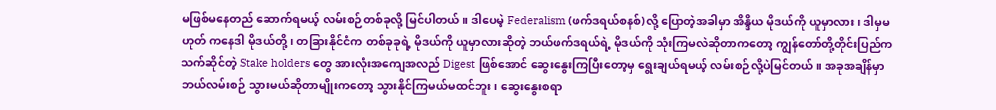မဖြစ်မနေတည် ဆောက်ရမယ့် လမ်းစဉ်တစ်ခုလို့ မြင်ပါတယ်။ ဒါပေမဲ့ Federalism (ဖက်ဒရယ်စနစ်)လို့ ပြောတဲ့အခါမှာ အိန္ဒိယ မိုဒယ်ကို ယူမှာလား၊ ဒါမှမဟုတ် ကနေဒါ မိုဒယ်တို့၊ တခြားနိုင်ငံက တစ်ခုခုရဲ့ မိုဒယ်ကို ယူမှာလားဆိုတဲ့ ဘယ်ဖက်ဒရယ်ရဲ့ မိုဒယ်ကို သုံးကြမလဲဆိုတာကတော့ ကျွန်တော်တို့တိုင်းပြည်က သက်ဆိုင်တဲ့ Stake holders တွေ အားလုံးအကျေအလည် Digest ဖြစ်အောင် ဆွေးနွေးကြပြီးတော့မှ ရွေးချယ်ရမယ့် လမ်းစဉ်လို့ပဲမြင်တယ်။ အခုအချိန်မှာ ဘယ်လမ်းစဉ် သွားမယ်ဆိုတာမျိုးကတော့ သွားနိုင်ကြမယ်မထင်ဘူး၊ ဆွေးနွေးစရာ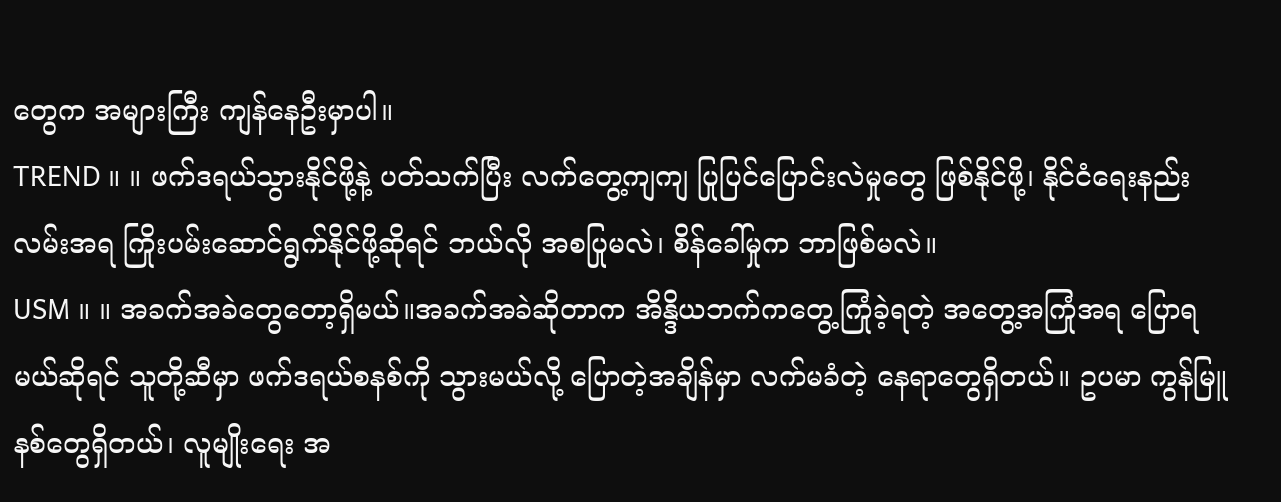တွေက အများကြီး ကျန်နေဦးမှာပါ။
TREND ။ ။ ဖက်ဒရယ်သွားနိုင်ဖို့နဲ့ ပတ်သက်ပြီး လက်တွေ့ကျကျ ပြုပြင်ပြောင်းလဲမှုတွေ ဖြစ်နိုင်ဖို့၊ နိုင်ငံရေးနည်းလမ်းအရ ကြိုးပမ်းဆောင်ရွက်နိုင်ဖို့ဆိုရင် ဘယ်လို အစပြုမလဲ၊ စိန်ခေါ်မှုက ဘာဖြစ်မလဲ။
USM ။ ။ အခက်အခဲတွေတော့ရှိမယ်။အခက်အခဲဆိုတာက အိန္ဒိယဘက်ကတွေ့ကြုံခဲ့ရတဲ့ အတွေ့အကြုံအရ ပြောရမယ်ဆိုရင် သူတို့ဆီမှာ ဖက်ဒရယ်စနစ်ကို သွားမယ်လို့ ပြောတဲ့အချိန်မှာ လက်မခံတဲ့ နေရာတွေရှိတယ်။ ဥပမာ ကွန်မြူနစ်တွေရှိတယ်၊ လူမျိုးရေး အ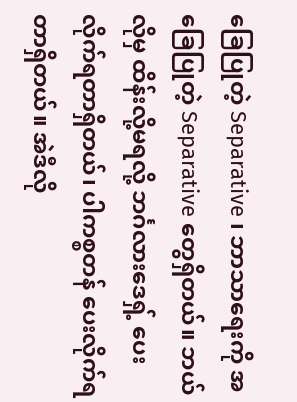ခြေပြုတဲ့ Separative ၊ ဘာသာရေးကို အခြေပြုတဲ့ Separative တွေရှိတယ်။ ဘယ်လိုမှ ထိန်းလို့မရလို့ ဘင်္ဂလားဒေရှ့် ပေးလိုက်ရတာရှိတယ်၊ ပါကစ္စတန် ပေးလိုက်ရတာရှိတယ်။ အဲဒီလို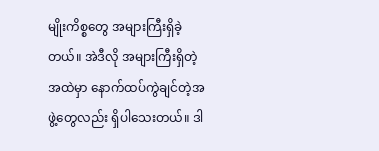မျိုးကိစ္စတွေ အများကြီးရှိခဲ့တယ်။ အဲဒီလို အများကြီးရှိတဲ့အထဲမှာ နောက်ထပ်ကွဲချင်တဲ့အဖွဲ့တွေလည်း ရှိပါသေးတယ်။ ဒါ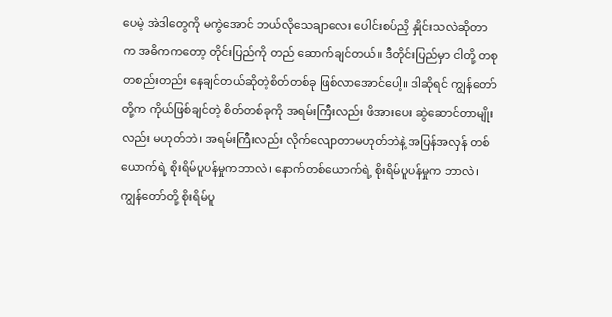ပေမဲ့ အဲဒါတွေကို မကွဲအောင် ဘယ်လိုသေချာလေး ပေါင်းစပ်ညှိ နှိုင်းသလဲဆိုတာက အဓိကကတော့ တိုင်းပြည်ကို တည် ဆောက်ချင်တယ်။ ဒီတိုင်းပြည်မှာ ငါတို့ တစုတစည်းတည်း နေချင်တယ်ဆိုတဲ့စိတ်တစ်ခု ဖြစ်လာအောင်ပေါ့။ ဒါဆိုရင် ကျွန်တော်တို့က ကိုယ်ဖြစ်ချင်တဲ့ စိတ်တစ်ခုကို အရမ်းကြီးလည်း ဖိအားပေး ဆွဲဆောင်တာမျိုးလည်း မဟုတ်ဘဲ၊ အရမ်းကြီးလည်း လိုက်လျောတာမဟုတ်ဘဲနဲ့ အပြန်အလှန် တစ်ယောက်ရဲ့ စိုးရိမ်ပူပန်မှုကဘာလဲ၊ နောက်တစ်ယောက်ရဲ့ စိုးရိမ်ပူပန်မှုက ဘာလဲ၊ ကျွန်တော်တို့ စိုးရိမ်ပူ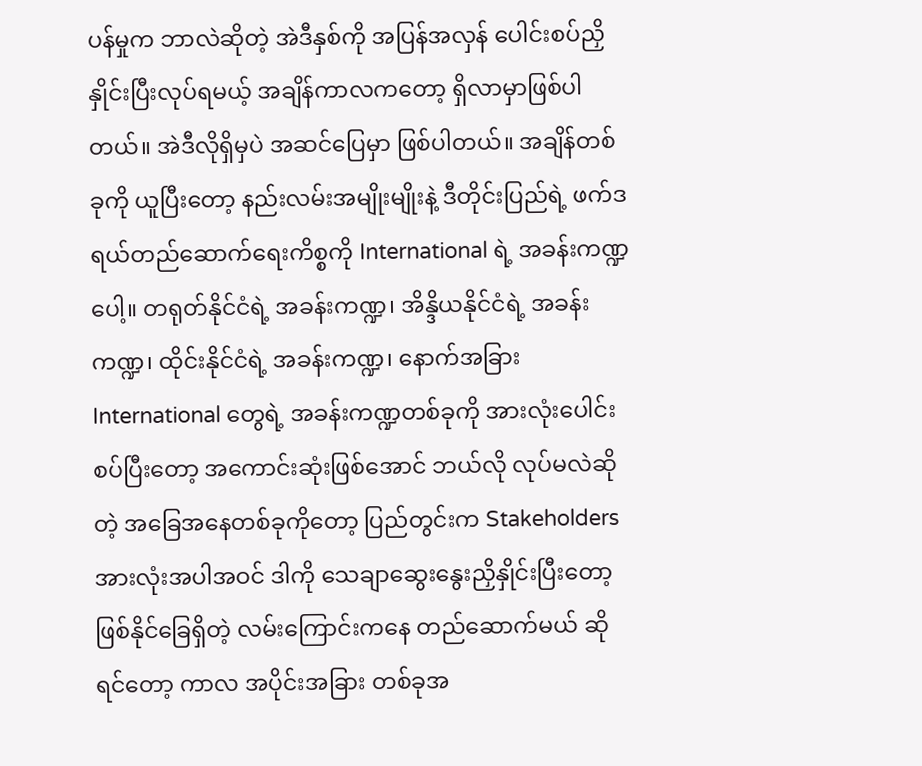ပန်မှုက ဘာလဲဆိုတဲ့ အဲဒီနှစ်ကို အပြန်အလှန် ပေါင်းစပ်ညှိနှိုင်းပြီးလုပ်ရမယ့် အချိန်ကာလကတော့ ရှိလာမှာဖြစ်ပါတယ်။ အဲဒီလိုရှိမှပဲ အဆင်ပြေမှာ ဖြစ်ပါတယ်။ အချိန်တစ်ခုကို ယူပြီးတော့ နည်းလမ်းအမျိုးမျိုးနဲ့ ဒီတိုင်းပြည်ရဲ့ ဖက်ဒရယ်တည်ဆောက်ရေးကိစ္စကို International ရဲ့ အခန်းကဏ္ဍပေါ့။ တရုတ်နိုင်ငံရဲ့ အခန်းကဏ္ဍ၊ အိန္ဒိယနိုင်ငံရဲ့ အခန်းကဏ္ဍ၊ ထိုင်းနိုင်ငံရဲ့ အခန်းကဏ္ဍ၊ နောက်အခြား International တွေရဲ့ အခန်းကဏ္ဍတစ်ခုကို အားလုံးပေါင်းစပ်ပြီးတော့ အကောင်းဆုံးဖြစ်အောင် ဘယ်လို လုပ်မလဲဆိုတဲ့ အခြေအနေတစ်ခုကိုတော့ ပြည်တွင်းက Stakeholders အားလုံးအပါအဝင် ဒါကို သေချာဆွေးနွေးညှိနှိုင်းပြီးတော့ ဖြစ်နိုင်ခြေရှိတဲ့ လမ်းကြောင်းကနေ တည်ဆောက်မယ် ဆိုရင်တော့ ကာလ အပိုင်းအခြား တစ်ခုအ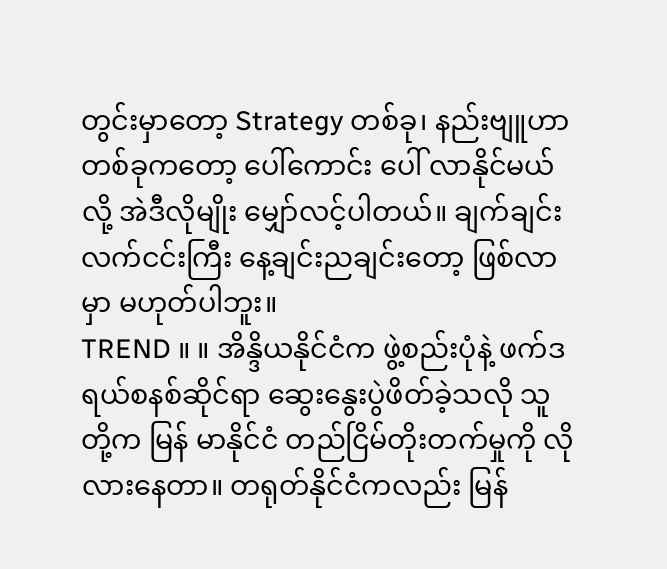တွင်းမှာတော့ Strategy တစ်ခု၊ နည်းဗျူဟာတစ်ခုကတော့ ပေါ်ကောင်း ပေါ် လာနိုင်မယ်လို့ အဲဒီလိုမျိုး မျှော်လင့်ပါတယ်။ ချက်ချင်းလက်ငင်းကြီး နေ့ချင်းညချင်းတော့ ဖြစ်လာမှာ မဟုတ်ပါဘူး။
TREND ။ ။ အိန္ဒိယနိုင်ငံက ဖွဲ့စည်းပုံနဲ့ ဖက်ဒရယ်စနစ်ဆိုင်ရာ ဆွေးနွေးပွဲဖိတ်ခဲ့သလို သူတို့က မြန် မာနိုင်ငံ တည်ငြိမ်တိုးတက်မှုကို လိုလားနေတာ။ တရုတ်နိုင်ငံကလည်း မြန်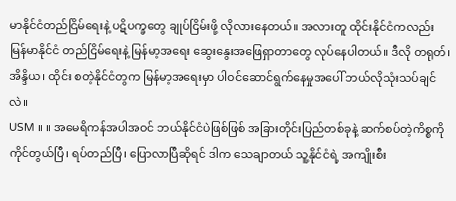မာနိုင်ငံတည်ငြိမ်ရေးနဲ့ ပဋိပက္ခတွေ ချုပ်ငြိမ်းဖို့ လိုလားနေတယ်။ အလားတူ ထိုင်းနိုင်ငံကလည်း မြန်မာနိုင်ငံ တည်ငြိမ်ရေးနဲ့ မြန်မာ့အရေး ဆွေးနွေးအဖြေရှာတာတွေ လုပ်နေပါတယ်။ ဒီလို တရုတ်၊ အိန္ဒိယ၊ ထိုင်း စတဲ့နိုင်ငံတွက မြန်မာ့အရေးမှာ ပါဝင်ဆောင်ရွက်နေမှုအပေါ် ဘယ်လိုသုံးသပ်ချင်လဲ။
USM ။ ။ အမေရိကန်အပါအဝင် ဘယ်နိုင်ငံပဲဖြစ်ဖြစ် အခြားတိုင်းပြည်တစ်ခုနဲ့ ဆက်စပ်တဲ့ကိစ္စကို ကိုင်တွယ်ပြီ၊ ရပ်တည်ပြီ၊ ပြောလာပြီဆိုရင် ဒါက သေချာတယ် သူ့နိုင်ငံရဲ့ အကျိုးစီး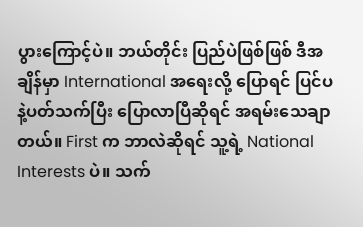ပွားကြောင့်ပဲ။ ဘယ်တိုင်း ပြည်ပဲဖြစ်ဖြစ် ဒီအချိန်မှာ International အရေးလို့ ပြောရင် ပြင်ပနဲ့ပတ်သက်ပြီး ပြောလာပြီဆိုရင် အရမ်းသေချာတယ်။ First က ဘာလဲဆိုရင် သူ့ရဲ့ National Interests ပဲ။ သက်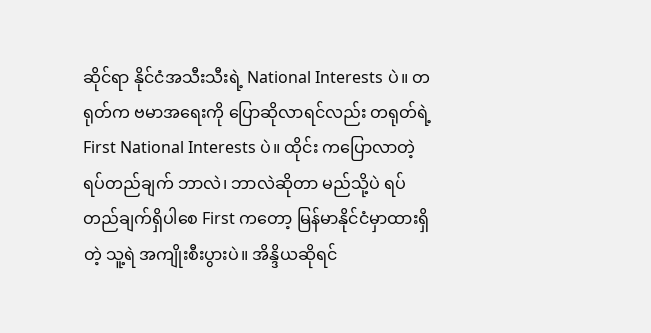ဆိုင်ရာ နိုင်ငံအသီးသီးရဲ့ National Interests ပဲ။ တရုတ်က ဗမာအရေးကို ပြောဆိုလာရင်လည်း တရုတ်ရဲ့ First National Interests ပဲ။ ထိုင်း ကပြောလာတဲ့ ရပ်တည်ချက် ဘာလဲ၊ ဘာလဲဆိုတာ မည်သို့ပဲ ရပ်တည်ချက်ရှိပါစေ First ကတော့ မြန်မာနိုင်ငံမှာထားရှိတဲ့ သူ့ရဲ အကျိုးစီးပွားပဲ။ အိန္ဒိယဆိုရင်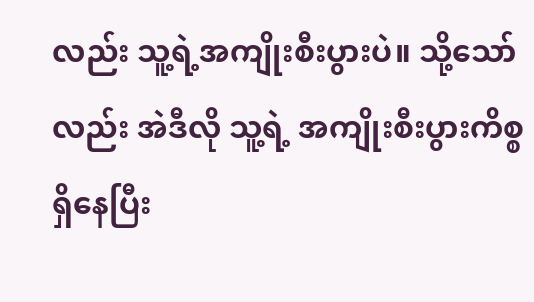လည်း သူ့ရဲ့အကျိုးစီးပွားပဲ။ သို့သော်လည်း အဲဒီလို သူ့ရဲ့ အကျိုးစီးပွားကိစ္စရှိနေပြီး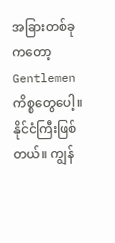အခြားတစ်ခုကတော့ Gentlemen ကိစ္စတွေပေါ့။ နိုင်ငံကြီးဖြစ်တယ်။ ကျွန်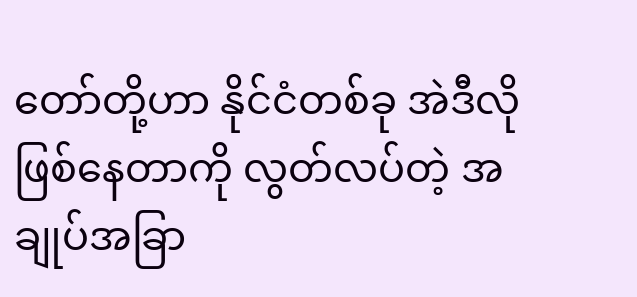တော်တို့ဟာ နိုင်ငံတစ်ခု အဲဒီလိုဖြစ်နေတာကို လွတ်လပ်တဲ့ အချုပ်အခြာ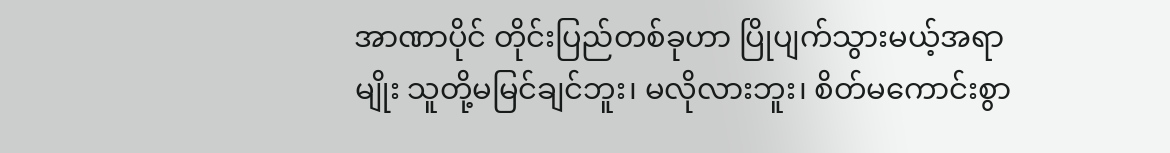အာဏာပိုင် တိုင်းပြည်တစ်ခုဟာ ပြိုပျက်သွားမယ့်အရာမျိုး သူတို့မမြင်ချင်ဘူး၊ မလိုလားဘူး၊ စိတ်မကောင်းစွာ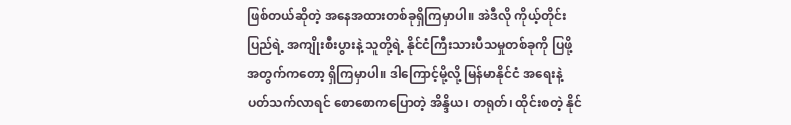ဖြစ်တယ်ဆိုတဲ့ အနေအထားတစ်ခုရှိကြမှာပါ။ အဲဒီလို ကိုယ့်တိုင်းပြည်ရဲ့ အကျိုးစီးပွားနဲ့ သူတို့ရဲ့ နိုင်ငံကြီးသားပီသမှုတစ်ခုကို ပြဖို့အတွက်ကတော့ ရှိကြမှာပါ။ ဒါကြောင့်မို့လို့ မြန်မာနိုင်ငံ အရေးနဲ့ပတ်သက်လာရင် စောစောကပြောတဲ့ အိန္ဒိယ၊ တရုတ်၊ ထိုင်းစတဲ့ နိုင်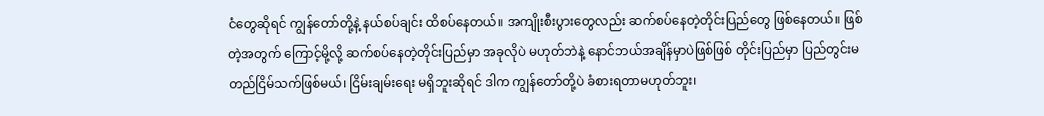ငံတွေဆိုရင် ကျွန်တော်တို့နဲ့ နယ်စပ်ချင်း ထိစပ်နေတယ်။ အကျိုးစီးပွားတွေလည်း ဆက်စပ်နေတဲ့တိုင်းပြည်တွေ ဖြစ်နေတယ်။ ဖြစ်တဲ့အတွက် ကြောင့်မို့လို့ ဆက်စပ်နေတဲ့တိုင်းပြည်မှာ အခုလိုပဲ မဟုတ်ဘဲနဲ့ နောင်ဘယ်အချိန်မှာပဲဖြစ်ဖြစ် တိုင်းပြည်မှာ ပြည်တွင်းမတည်ငြိမ်သက်ဖြစ်မယ်၊ ငြိမ်းချမ်းရေး မရှိဘူးဆိုရင် ဒါက ကျွန်တော်တို့ပဲ ခံစားရတာမဟုတ်ဘူး၊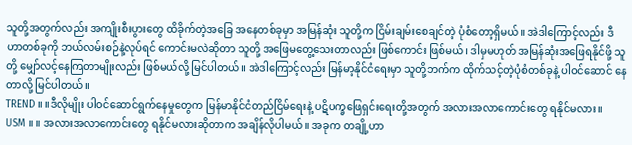သူတို့အတွက်လည်း အကျိုးစီးပွားတွေ ထိခိုက်တဲ့အခြေ အနေတစ်ခုမှာ အမြန်ဆုံး သူတို့က ငြိမ်းချမ်းစေချင်တဲ့ ပုံစံတော့ရှိမယ်။ အဲဒါကြောင့်လည်း ဒီဟာတစ်ခုကို ဘယ်လမ်းစဉ်နဲ့လုပ်ရင် ကောင်းမလဲဆိုတာ သူတို့ အဖြေမတွေ့သေးတာလည်း ဖြစ်ကောင်း ဖြစ်မယ်၊ ဒါမှမဟုတ် အမြန်ဆုံးအဖြေရနိုင်ဖို့ သူတို့ မျှော်လင့်နေကြတာမျိုးလည်း ဖြစ်မယ်လို့ မြင်ပါတယ်။ အဲဒါကြောင့်လည်း မြန်မာ့နိုင်ငံရေးမှာ သူတို့ဘက်က ထိုက်သင့်တဲ့ပုံစံတစ်ခုနဲ့ ပါဝင်ဆောင် နေတာလို့ မြင်ပါတယ်။
TREND ။ ။ဒီလိုမျိုး ပါဝင်ဆောင်ရွက်နေမှုတွေက မြန်မာနိုင်ငံတည်ငြိမ်ရေးနဲ့ ပဋိပက္ခဖြေရှင်းရေးတို့အတွက် အလားအလာကောင်းတွေ ရနိုင်မလား။
USM ။ ။ အလားအလာကောင်းတွေ ရနိုင်မလားဆိုတာက အချိန်လိုပါမယ်။ အခုက တချို့ဟာ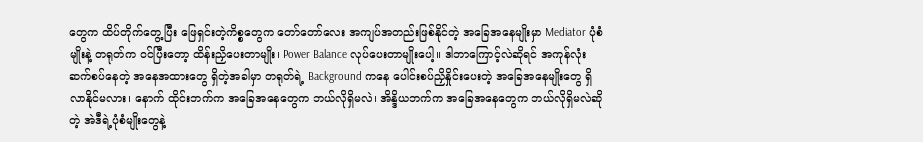တွေက ထိပ်တိုက်တွေ့ပြီး ဖြေရှင်းတဲ့ကိစ္စတွေက တော်တော်လေး အကျပ်အတည်းဖြစ်နိုင်တဲ့ အခြေအနေမျိုးမှာ Mediator ပုံစံမျိုးနဲ့ တရုတ်က ဝင်ပြီးတော့ ထိန်းညှိပေးတာမျိုး၊ Power Balance လုပ်ပေးတာမျိုးပေါ့။ ဒါဘာကြောင့်လဲဆိုရင် အကုန်လုံး ဆက်စပ်နေတဲ့ အနေအထားတွေ ရှိတဲ့အခါမှာ တရုတ်ရဲ့ Background ကနေ ပေါင်းစပ်ညှိနှိုင်းပေးတဲ့ အခြေအနေမျိုးတွေ ရှိလာနိုင်မလား၊ နောက် ထိုင်းဘက်က အခြေအနေတွေက ဘယ်လိုရှိမလဲ၊ အိန္ဒိယဘက်က အခြေအနေတွေက ဘယ်လိုရှိမလဲဆိုတဲ့ အဲဒီရဲ့ပုံစံမျိုးတွေနဲ့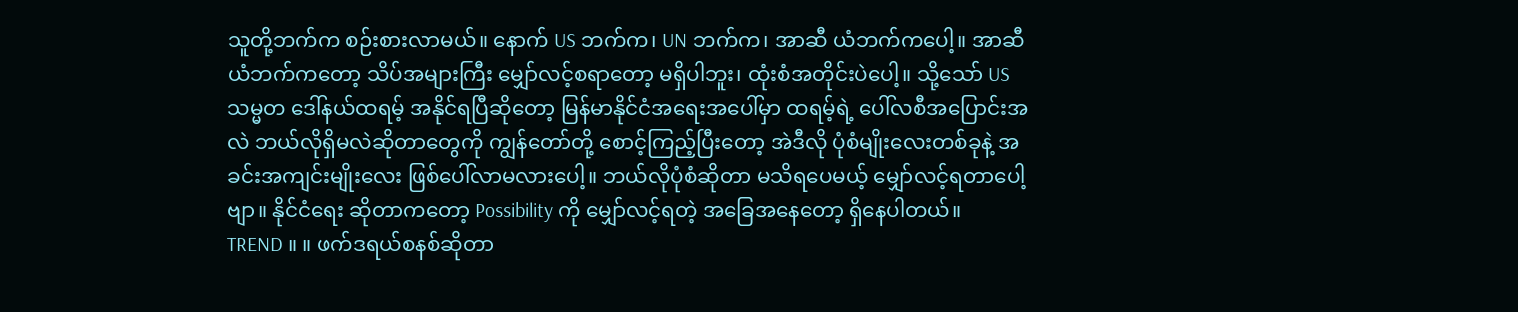သူတို့ဘက်က စဉ်းစားလာမယ်။ နောက် US ဘက်က၊ UN ဘက်က၊ အာဆီ ယံဘက်ကပေါ့။ အာဆီယံဘက်ကတော့ သိပ်အများကြီး မျှော်လင့်စရာတော့ မရှိပါဘူး၊ ထုံးစံအတိုင်းပဲပေါ့။ သို့သော် US သမ္မတ ဒေါ်နယ်ထရမ့် အနိုင်ရပြီဆိုတော့ မြန်မာနိုင်ငံအရေးအပေါ်မှာ ထရမ့်ရဲ့ ပေါ်လစီအပြောင်းအလဲ ဘယ်လိုရှိမလဲဆိုတာတွေကို ကျွန်တော်တို့ စောင့်ကြည့်ပြီးတော့ အဲဒီလို ပုံစံမျိုးလေးတစ်ခုနဲ့ အခင်းအကျင်းမျိုးလေး ဖြစ်ပေါ်လာမလားပေါ့။ ဘယ်လိုပုံစံဆိုတာ မသိရပေမယ့် မျှော်လင့်ရတာပေါ့ဗျာ။ နိုင်ငံရေး ဆိုတာကတော့ Possibility ကို မျှော်လင့်ရတဲ့ အခြေအနေတော့ ရှိနေပါတယ်။
TREND ။ ။ ဖက်ဒရယ်စနစ်ဆိုတာ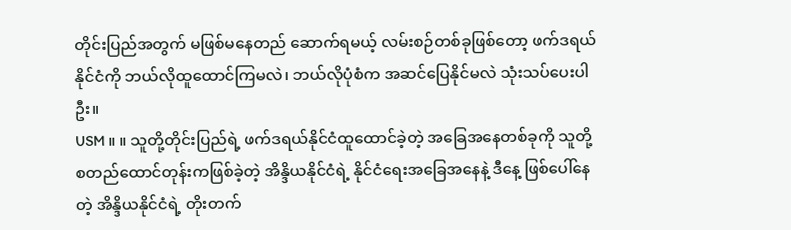တိုင်းပြည်အတွက် မဖြစ်မနေတည် ဆောက်ရမယ့် လမ်းစဉ်တစ်ခုဖြစ်တော့ ဖက်ဒရယ်နိုင်ငံကို ဘယ်လိုထူထောင်ကြမလဲ၊ ဘယ်လိုပုံစံက အဆင်ပြေနိုင်မလဲ သုံးသပ်ပေးပါဦး။
USM ။ ။ သူတို့တိုင်းပြည်ရဲ့ ဖက်ဒရယ်နိုင်ငံထူထောင်ခဲ့တဲ့ အခြေအနေတစ်ခုကို သူတို့ စတည်ထောင်တုန်းကဖြစ်ခဲ့တဲ့ အိန္ဒိယနိုင်ငံရဲ့ နိုင်ငံရေးအခြေအနေနဲ့ ဒီနေ့ ဖြစ်ပေါ်နေတဲ့ အိန္ဒိယနိုင်ငံရဲ့ တိုးတက်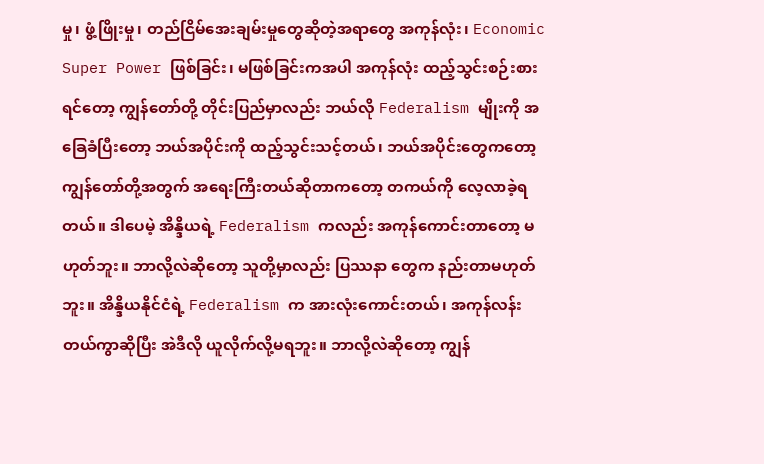မှု၊ ဖွံ့ဖြိုးမှု၊ တည်ငြိမ်အေးချမ်းမှုတွေဆိုတဲ့အရာတွေ အကုန်လုံး၊ Economic Super Power ဖြစ်ခြင်း၊ မဖြစ်ခြင်းကအပါ အကုန်လုံး ထည့်သွင်းစဉ်းစားရင်တော့ ကျွန်တော်တို့ တိုင်းပြည်မှာလည်း ဘယ်လို Federalism မျိုးကို အခြေခံပြီးတော့ ဘယ်အပိုင်းကို ထည့်သွင်းသင့်တယ်၊ ဘယ်အပိုင်းတွေကတော့ ကျွန်တော်တို့အတွက် အရေးကြီးတယ်ဆိုတာကတော့ တကယ်ကို လေ့လာခဲ့ရတယ်။ ဒါပေမဲ့ အိန္ဒိယရဲ့ Federalism ကလည်း အကုန်ကောင်းတာတော့ မဟုတ်ဘူး။ ဘာလို့လဲဆိုတော့ သူတို့မှာလည်း ပြဿနာ တွေက နည်းတာမဟုတ်ဘူး။ အိန္ဒိယနိုင်ငံရဲ့ Federalism က အားလုံးကောင်းတယ်၊ အကုန်လန်း တယ်ကွာဆိုပြီး အဲဒီလို ယူလိုက်လို့မရဘူး။ ဘာလို့လဲဆိုတော့ ကျွန်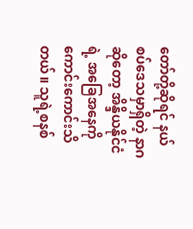တော်တို့ဆိုရင် နယ်စပ်ဒေသမှာရှိတဲ့ နာဂဆိုတော့ အိန္ဒိယနိုင်ငံရဲ့ အခြေအနေကို ကောင်းကောင်းသိတယ်။ သူရဲ့စနစ်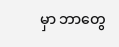မှာ ဘာတွေ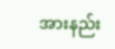အားနည်း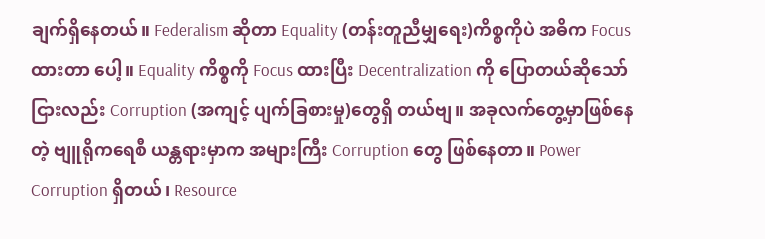ချက်ရှိနေတယ်။ Federalism ဆိုတာ Equality (တန်းတူညီမျှရေး)ကိစ္စကိုပဲ အဓိက Focus ထားတာ ပေါ့။ Equality ကိစ္စကို Focus ထားပြီး Decentralization ကို ပြောတယ်ဆိုသော် ငြားလည်း Corruption (အကျင့် ပျက်ခြစားမှု)တွေရှိ တယ်ဗျ။ အခုလက်တွေ့မှာဖြစ်နေတဲ့ ဗျူရိုကရေစီ ယန္တရားမှာက အများကြီး Corruption တွေ ဖြစ်နေတာ။ Power Corruption ရှိတယ်၊ Resource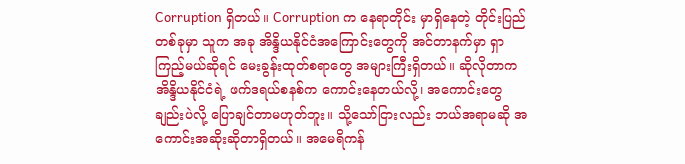Corruption ရှိတယ်။ Corruption က နေရာတိုင်း မှာရှိနေတဲ့ တိုင်းပြည်တစ်ခုမှာ သူက အခု အိန္ဒိယနိုင်ငံအကြောင်းတွေကို အင်တာနက်မှာ ရှာကြည့်မယ်ဆိုရင် မေးခွန်းထုတ်စရာတွေ အများကြီးရှိတယ်။ ဆိုလိုတာက အိန္ဒိယနိုင်ငံရဲ့ ဖက်ဒရယ်စနစ်က ကောင်းနေတယ်လို့၊ အကောင်းတွေချည်းပဲလို့ ပြောချင်တာမဟုတ်ဘူး။ သို့သော်ငြားလည်း ဘယ်အရာမဆို အကောင်းအဆိုးဆိုတာရှိတယ်။ အမေရိကန်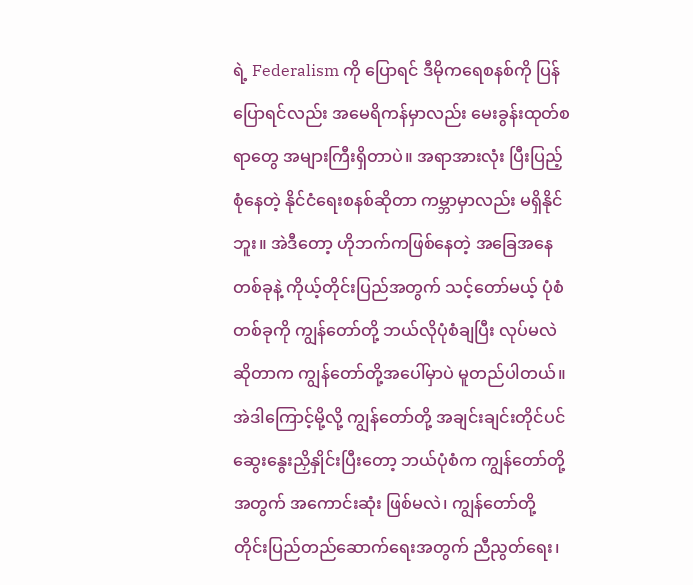ရဲ့ Federalism ကို ပြောရင် ဒီမိုကရေစနစ်ကို ပြန်ပြောရင်လည်း အမေရိကန်မှာလည်း မေးခွန်းထုတ်စရာတွေ အများကြီးရှိတာပဲ။ အရာအားလုံး ပြီးပြည့်စုံနေတဲ့ နိုင်ငံရေးစနစ်ဆိုတာ ကမ္ဘာမှာလည်း မရှိနိုင်ဘူး။ အဲဒီတော့ ဟိုဘက်ကဖြစ်နေတဲ့ အခြေအနေတစ်ခုနဲ့ ကိုယ့်တိုင်းပြည်အတွက် သင့်တော်မယ့် ပုံစံတစ်ခုကို ကျွန်တော်တို့ ဘယ်လိုပုံစံချပြီး လုပ်မလဲဆိုတာက ကျွန်တော်တို့အပေါ်မှာပဲ မူတည်ပါတယ်။ အဲဒါကြောင့်မို့လို့ ကျွန်တော်တို့ အချင်းချင်းတိုင်ပင်ဆွေးနွေးညှိနှိုင်းပြီးတော့ ဘယ်ပုံစံက ကျွန်တော်တို့အတွက် အကောင်းဆုံး ဖြစ်မလဲ၊ ကျွန်တော်တို့ တိုင်းပြည်တည်ဆောက်ရေးအတွက် ညီညွတ်ရေး၊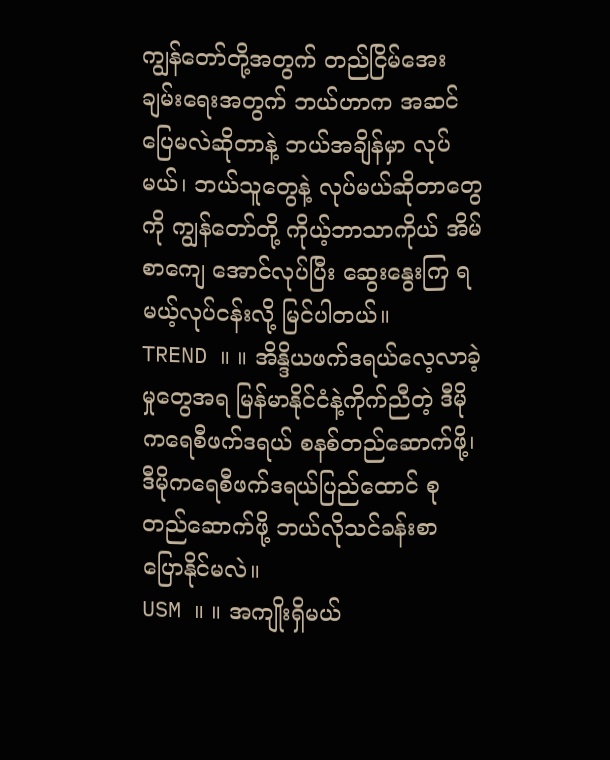ကျွန်တော်တို့အတွက် တည်ငြိမ်အေး ချမ်းရေးအတွက် ဘယ်ဟာက အဆင်ပြေမလဲဆိုတာနဲ့ ဘယ်အချိန်မှာ လုပ်မယ်၊ ဘယ်သူတွေနဲ့ လုပ်မယ်ဆိုတာတွေကို ကျွန်တော်တို့ ကိုယ့်ဘာသာကိုယ် အိမ်စာကျေ အောင်လုပ်ပြီး ဆွေးနွေးကြ ရမယ့်လုပ်ငန်းလို့ မြင်ပါတယ်။
TREND ။ ။ အိန္ဒိယဖက်ဒရယ်လေ့လာခဲ့မှုတွေအရ မြန်မာနိုင်ငံနဲ့ကိုက်ညီတဲ့ ဒီမိုကရေစီဖက်ဒရယ် စနစ်တည်ဆောက်ဖို့၊ ဒီမိုကရေစီဖက်ဒရယ်ပြည်ထောင် စုတည်ဆောက်ဖို့ ဘယ်လိုသင်ခန်းစာ ပြောနိုင်မလဲ။
USM ။ ။ အကျိုးရှိမယ်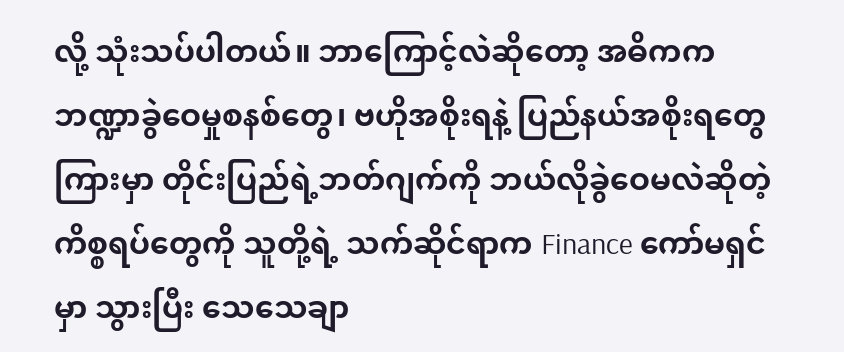လို့ သုံးသပ်ပါတယ်။ ဘာကြောင့်လဲဆိုတော့ အဓိကက ဘဏ္ဍာခွဲဝေမှုစနစ်တွေ၊ ဗဟိုအစိုးရနဲ့ ပြည်နယ်အစိုးရတွေကြားမှာ တိုင်းပြည်ရဲ့ဘတ်ဂျက်ကို ဘယ်လိုခွဲဝေမလဲဆိုတဲ့ ကိစ္စရပ်တွေကို သူတို့ရဲ့ သက်ဆိုင်ရာက Finance ကော်မရှင်မှာ သွားပြီး သေသေချာ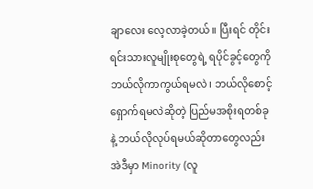ချာလေး လေ့လာခဲ့တယ်။ ပြီးရင် တိုင်းရင်းသားလူမျိုးစုတွေရဲ့ ရပိုင်ခွင့်တွေကို ဘယ်လိုကာကွယ်ရမလဲ၊ ဘယ်လိုစောင့်ရှောက်ရမလဲဆိုတဲ့ ပြည်မအစိုးရတစ်ခုနဲ့ ဘယ်လိုလုပ်ရမယ်ဆိုတာတွေလည်း အဲဒီမှာ Minority (လူ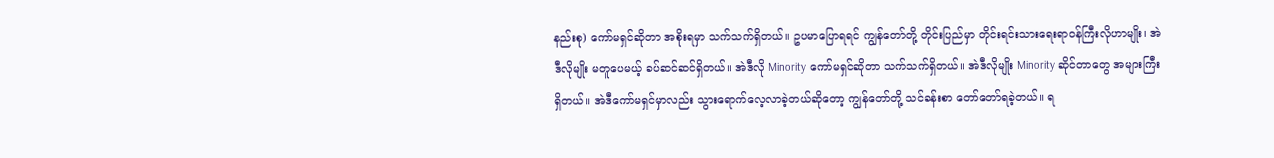နည်းစု) ကော်မရှင်ဆိုတာ အစိုးရမှာ သက်သက်ရှိတယ်။ ဥပမာပြောရရင် ကျွန်တော်တို့ တိုင်းပြည်မှာ တိုင်းရင်းသားရေးရာဝန်ကြီးလိုဟာမျိုး၊ အဲဒီလိုမျိုး မတူပေမယ့် ခပ်ဆင်ဆင်ရှိတယ်။ အဲဒီလို Minority ကော်မရှင်ဆိုတာ သက်သက်ရှိတယ်။ အဲဒီလိုမျိုး Minority ဆိုင်တာတွေ အများကြီးရှိတယ်။ အဲဒီကော်မရှင်မှာလည်း သွားရောက်လေ့လာခဲ့တယ်ဆိုတော့ ကျွန်တော်တို့ သင်ခန်းစာ တော်တော်ရခဲ့တယ်။ ရ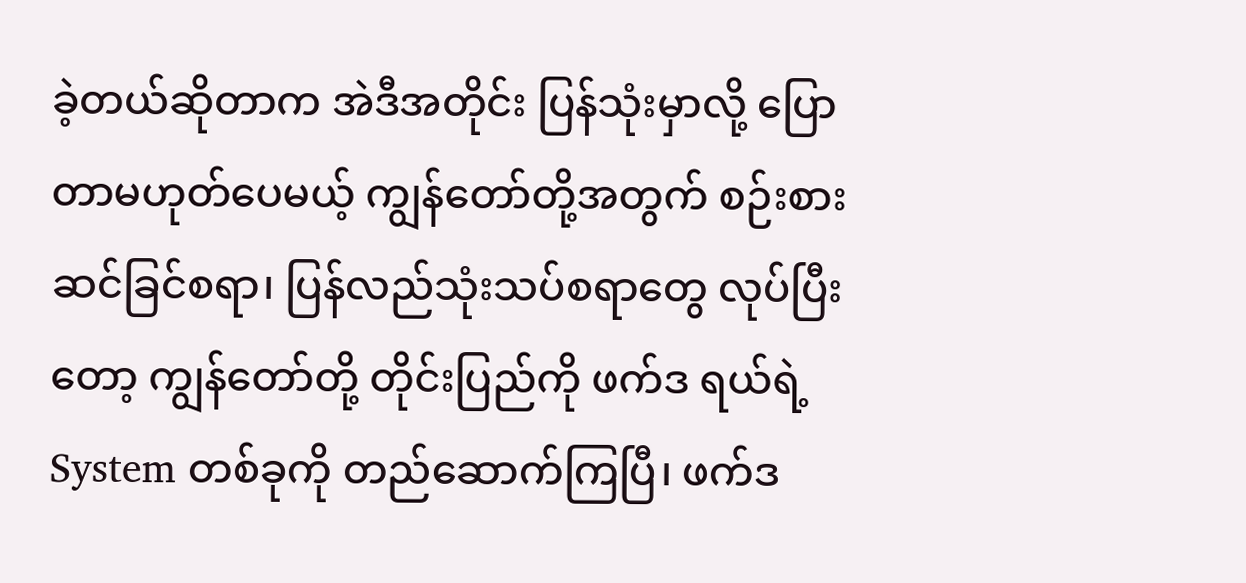ခဲ့တယ်ဆိုတာက အဲဒီအတိုင်း ပြန်သုံးမှာလို့ ပြောတာမဟုတ်ပေမယ့် ကျွန်တော်တို့အတွက် စဉ်းစားဆင်ခြင်စရာ၊ ပြန်လည်သုံးသပ်စရာတွေ လုပ်ပြီးတော့ ကျွန်တော်တို့ တိုင်းပြည်ကို ဖက်ဒ ရယ်ရဲ့ System တစ်ခုကို တည်ဆောက်ကြပြီ၊ ဖက်ဒ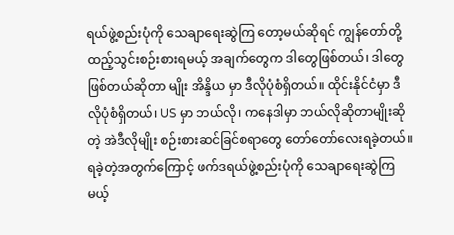ရယ်ဖွဲ့စည်းပုံကို သေချာရေးဆွဲကြ တော့မယ်ဆိုရင် ကျွန်တော်တို့ ထည့်သွင်းစဉ်းစားရမယ့် အချက်တွေက ဒါတွေဖြစ်တယ်၊ ဒါတွေဖြစ်တယ်ဆိုတာ မျိုး အိန္ဒိယ မှာ ဒီလိုပုံစံရှိတယ်။ ထိုင်းနိုင်ငံမှာ ဒီလိုပုံစံရှိတယ်၊ US မှာ ဘယ်လို၊ ကနေဒါမှာ ဘယ်လိုဆိုတာမျိုးဆိုတဲ့ အဲဒီလိုမျိုး စဉ်းစားဆင်ခြင်စရာတွေ တော်တော်လေးရခဲ့တယ်။ ရခဲ့တဲ့အတွက်ကြောင့် ဖက်ဒရယ်ဖွဲ့စည်းပုံကို သေချာရေးဆွဲကြမယ့်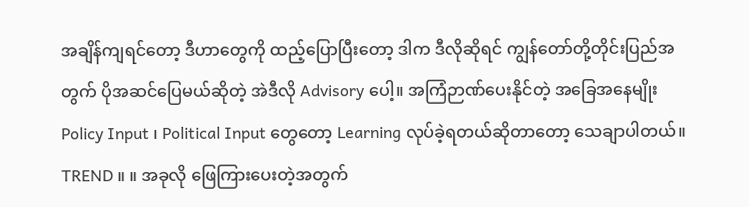အချိန်ကျရင်တော့ ဒီဟာတွေကို ထည့်ပြောပြီးတော့ ဒါက ဒီလိုဆိုရင် ကျွန်တော်တို့တိုင်းပြည်အတွက် ပိုအဆင်ပြေမယ်ဆိုတဲ့ အဲဒီလို Advisory ပေါ့။ အကြံဉာဏ်ပေးနိုင်တဲ့ အခြေအနေမျိုး Policy Input ၊ Political Input တွေတော့ Learning လုပ်ခဲ့ရတယ်ဆိုတာတော့ သေချာပါတယ်။
TREND ။ ။ အခုလို ဖြေကြားပေးတဲ့အတွက်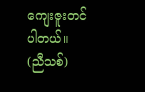ကျေးဇူးတင်ပါတယ်။
(ညီသစ်)